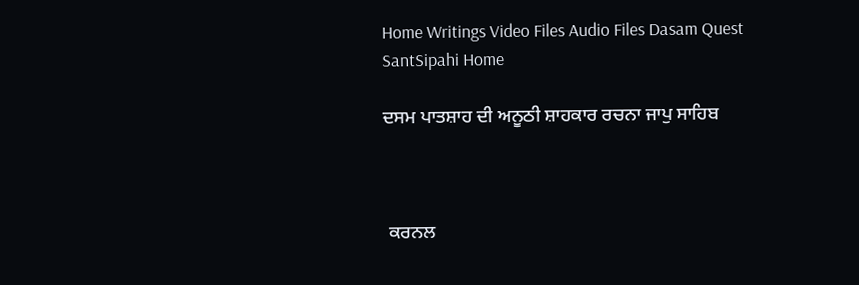Home Writings Video Files Audio Files Dasam Quest SantSipahi Home

ਦਸਮ ਪਾਤਸ਼ਾਹ ਦੀ ਅਨੂਠੀ ਸ਼ਾਹਕਾਰ ਰਚਨਾ ਜਾਪੁ ਸਾਹਿਬ



 ਕਰਨਲ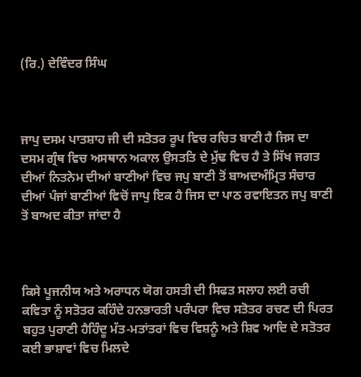(ਰਿ.) ਦੇਵਿੰਦਰ ਸਿੰਘ



ਜਾਪੁ ਦਸਮ ਪਾਤਸ਼ਾਹ ਜੀ ਦੀ ਸਤੋਤਰ ਰੂਪ ਵਿਚ ਰਚਿਤ ਬਾਣੀ ਹੈ ਜਿਸ ਦਾ ਦਸਮ ਗ੍ਰੰਥ ਵਿਚ ਅਸਥਾਨ ਅਕਾਲ ਉਸਤਤਿ ਦੇ ਮੁੱਢ ਵਿਚ ਹੈ ਤੇ ਸਿੱਖ ਜਗਤ ਦੀਆਂ ਨਿਤਨੇਮ ਦੀਆਂ ਬਾਣੀਆਂ ਵਿਚ ਜਪੁ ਬਾਣੀ ਤੋਂ ਬਾਅਦਅੰਮ੍ਰਿਤ ਸੰਚਾਰ ਦੀਆਂ ਪੰਜਾਂ ਬਾਣੀਆਂ ਵਿਚੋਂ ਜਾਪੁ ਇਕ ਹੈ ਜਿਸ ਦਾ ਪਾਠ ਰਵਾਇਤਨ ਜਪੁ ਬਾਣੀ ਤੋਂ ਬਾਅਦ ਕੀਤਾ ਜਾਂਦਾ ਹੈ



ਕਿਸੇ ਪੂਜਨੀਯ ਅਤੇ ਅਰਾਧਨ ਯੋਗ ਹਸਤੀ ਦੀ ਸਿਫਤ ਸਲਾਹ ਲਈ ਰਚੀ ਕਵਿਤਾ ਨੂੰ ਸਤੋਤਰ ਕਹਿੰਦੇ ਹਨਭਾਰਤੀ ਪਰੰਪਰਾ ਵਿਚ ਸਤੋਤਰ ਰਚਣ ਦੀ ਪਿਰਤ ਬਹੁਤ ਪੁਰਾਣੀ ਹੈਹਿੰਦੂ ਮੱਤ-ਮਤਾਂਤਰਾਂ ਵਿਚ ਵਿਸ਼ਨੂੰ ਅਤੇ ਸ਼ਿਵ ਆਦਿ ਦੇ ਸਤੋਤਰ ਕਈ ਭਾਸ਼ਾਵਾਂ ਵਿਚ ਮਿਲਦੇ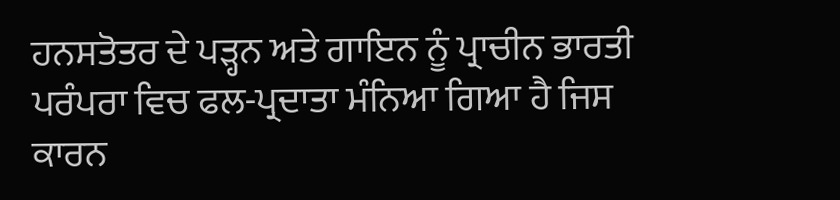ਹਨਸਤੋਤਰ ਦੇ ਪੜ੍ਹਨ ਅਤੇ ਗਾਇਨ ਨੂੰ ਪ੍ਰਾਚੀਨ ਭਾਰਤੀ ਪਰੰਪਰਾ ਵਿਚ ਫਲ-ਪ੍ਰਦਾਤਾ ਮੰਨਿਆ ਗਿਆ ਹੈ ਜਿਸ ਕਾਰਨ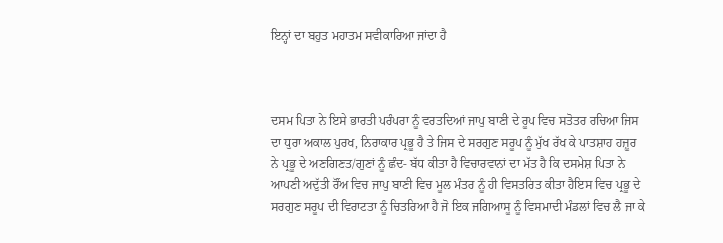ਇਨ੍ਹਾਂ ਦਾ ਬਹੁਤ ਮਹਾਤਮ ਸਵੀਕਾਰਿਆ ਜਾਂਦਾ ਹੈ



ਦਸਮ ਪਿਤਾ ਨੇ ਇਸੇ ਭਾਰਤੀ ਪਰੰਪਰਾ ਨੂੰ ਵਰਤਦਿਆਂ ਜਾਪੁ ਬਾਣੀ ਦੇ ਰੂਪ ਵਿਚ ਸਤੋਤਰ ਰਚਿਆ ਜਿਸ ਦਾ ਧੁਰਾ ਅਕਾਲ ਪੁਰਖ, ਨਿਰਾਕਾਰ ਪ੍ਰਭੂ ਹੈ ਤੇ ਜਿਸ ਦੇ ਸਰਗੁਣ ਸਰੂਪ ਨੂੰ ਮੁੱਖ ਰੱਖ ਕੇ ਪਾਤਸ਼ਾਹ ਹਜ਼ੂਰ ਨੇ ਪ੍ਰਭੂ ਦੇ ਅਣਗਿਣਤ/ਗੁਣਾਂ ਨੂੰ ਛੰਦ- ਬੱਧ ਕੀਤਾ ਹੈ ਵਿਚਾਰਵਾਨਾਂ ਦਾ ਮੱਤ ਹੈ ਕਿ ਦਸਮੇਸ਼ ਪਿਤਾ ਨੇ ਆਪਣੀ ਅਦੁੱਤੀ ਰੌਂਅ ਵਿਚ ਜਾਪੁ ਬਾਣੀ ਵਿਚ ਮੂਲ ਮੰਤਰ ਨੂੰ ਹੀ ਵਿਸਤਰਿਤ ਕੀਤਾ ਹੈਇਸ ਵਿਚ ਪ੍ਰਭੂ ਦੇ ਸਰਗੁਣ ਸਰੂਪ ਦੀ ਵਿਰਾਟਤਾ ਨੂੰ ਚਿਤਰਿਆ ਹੈ ਜੋ ਇਕ ਜਗਿਆਸੂ ਨੂੰ ਵਿਸਮਾਦੀ ਮੰਡਲਾਂ ਵਿਚ ਲੈ ਜਾ ਕੇ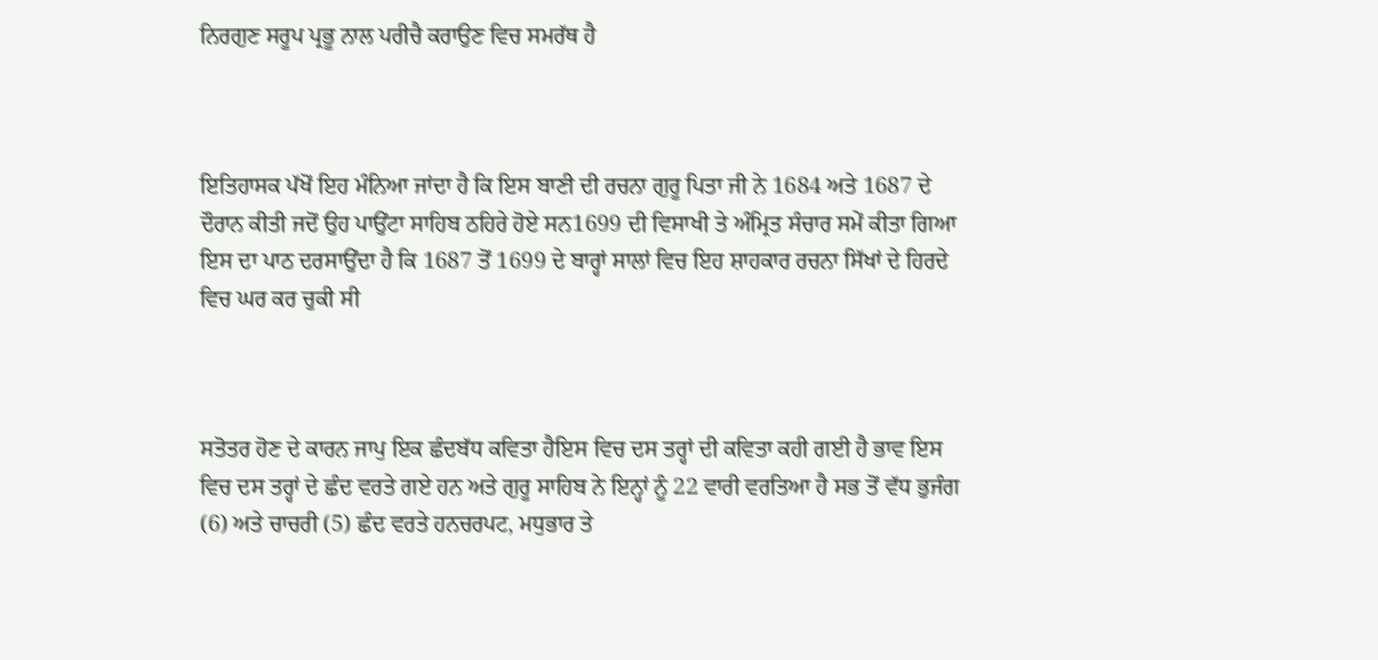ਨਿਰਗੁਣ ਸਰੂਪ ਪ੍ਰਭੂ ਨਾਲ ਪਰੀਚੈ ਕਰਾਉਣ ਵਿਚ ਸਮਰੱਥ ਹੈ



ਇਤਿਹਾਸਕ ਪੱਖੋਂ ਇਹ ਮੰਨਿਆ ਜਾਂਦਾ ਹੈ ਕਿ ਇਸ ਬਾਣੀ ਦੀ ਰਚਨਾ ਗੁਰੂ ਪਿਤਾ ਜੀ ਨੇ 1684 ਅਤੇ 1687 ਦੇ ਦੌਰਾਨ ਕੀਤੀ ਜਦੋਂ ਉਹ ਪਾਉਂਟਾ ਸਾਹਿਬ ਠਹਿਰੇ ਹੋਏ ਸਨ1699 ਦੀ ਵਿਸਾਖੀ ਤੇ ਅੰਮ੍ਰਿਤ ਸੰਚਾਰ ਸਮੇਂ ਕੀਤਾ ਗਿਆ ਇਸ ਦਾ ਪਾਠ ਦਰਸਾਉਂਦਾ ਹੈ ਕਿ 1687 ਤੋਂ 1699 ਦੇ ਬਾਰ੍ਹਾਂ ਸਾਲਾਂ ਵਿਚ ਇਹ ਸ਼ਾਹਕਾਰ ਰਚਨਾ ਸਿੱਖਾਂ ਦੇ ਹਿਰਦੇ ਵਿਚ ਘਰ ਕਰ ਚੁਕੀ ਸੀ



ਸਤੋਤਰ ਹੋਣ ਦੇ ਕਾਰਨ ਜਾਪੁ ਇਕ ਛੰਦਬੱਧ ਕਵਿਤਾ ਹੈਇਸ ਵਿਚ ਦਸ ਤਰ੍ਹਾਂ ਦੀ ਕਵਿਤਾ ਕਹੀ ਗਈ ਹੈ ਭਾਵ ਇਸ ਵਿਚ ਦਸ ਤਰ੍ਹਾਂ ਦੇ ਛੰਦ ਵਰਤੇ ਗਏ ਹਨ ਅਤੇ ਗੁਰੂ ਸਾਹਿਬ ਨੇ ਇਨ੍ਹਾਂ ਨੂੰ 22 ਵਾਰੀ ਵਰਤਿਆ ਹੈ ਸਭ ਤੋਂ ਵੱਧ ਭੁਜੰਗ (6) ਅਤੇ ਚਾਚਰੀ (5) ਛੰਦ ਵਰਤੇ ਹਨਚਰਪਟ, ਮਧੁਭਾਰ ਤੇ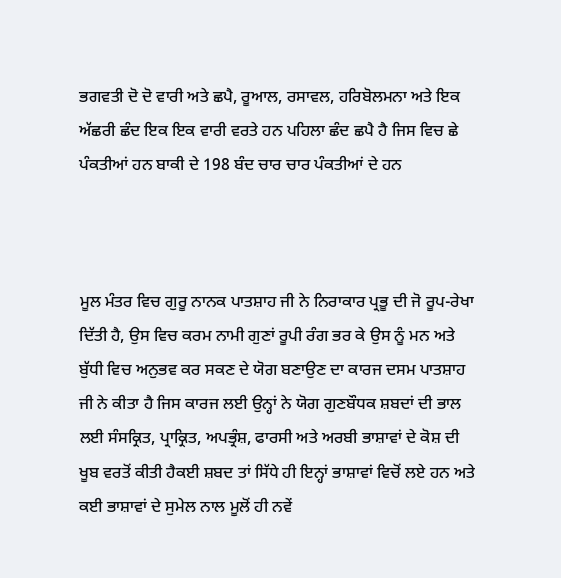ਭਗਵਤੀ ਦੋ ਦੋ ਵਾਰੀ ਅਤੇ ਛਪੈ, ਰੂਆਲ, ਰਸਾਵਲ, ਹਰਿਬੋਲਮਨਾ ਅਤੇ ਇਕ ਅੱਛਰੀ ਛੰਦ ਇਕ ਇਕ ਵਾਰੀ ਵਰਤੇ ਹਨ ਪਹਿਲਾ ਛੰਦ ਛਪੈ ਹੈ ਜਿਸ ਵਿਚ ਛੇ ਪੰਕਤੀਆਂ ਹਨ ਬਾਕੀ ਦੇ 198 ਬੰਦ ਚਾਰ ਚਾਰ ਪੰਕਤੀਆਂ ਦੇ ਹਨ



ਮੂਲ ਮੰਤਰ ਵਿਚ ਗੁਰੂ ਨਾਨਕ ਪਾਤਸ਼ਾਹ ਜੀ ਨੇ ਨਿਰਾਕਾਰ ਪ੍ਰਭੂ ਦੀ ਜੋ ਰੂਪ-ਰੇਖਾ ਦਿੱਤੀ ਹੈ, ਉਸ ਵਿਚ ਕਰਮ ਨਾਮੀ ਗੁਣਾਂ ਰੂਪੀ ਰੰਗ ਭਰ ਕੇ ਉਸ ਨੂੰ ਮਨ ਅਤੇ ਬੁੱਧੀ ਵਿਚ ਅਨੁਭਵ ਕਰ ਸਕਣ ਦੇ ਯੋਗ ਬਣਾਉਣ ਦਾ ਕਾਰਜ ਦਸਮ ਪਾਤਸ਼ਾਹ ਜੀ ਨੇ ਕੀਤਾ ਹੈ ਜਿਸ ਕਾਰਜ ਲਈ ਉਨ੍ਹਾਂ ਨੇ ਯੋਗ ਗੁਣਬੌਧਕ ਸ਼ਬਦਾਂ ਦੀ ਭਾਲ ਲਈ ਸੰਸਕ੍ਰਿਤ, ਪ੍ਰਾਕ੍ਰਿਤ, ਅਪਭ੍ਰੰਸ਼, ਫਾਰਸੀ ਅਤੇ ਅਰਬੀ ਭਾਸ਼ਾਵਾਂ ਦੇ ਕੋਸ਼ ਦੀ ਖੂਬ ਵਰਤੋਂ ਕੀਤੀ ਹੈਕਈ ਸ਼ਬਦ ਤਾਂ ਸਿੱਧੇ ਹੀ ਇਨ੍ਹਾਂ ਭਾਸ਼ਾਵਾਂ ਵਿਚੋਂ ਲਏ ਹਨ ਅਤੇ ਕਈ ਭਾਸ਼ਾਵਾਂ ਦੇ ਸੁਮੇਲ ਨਾਲ ਮੂਲੋਂ ਹੀ ਨਵੇਂ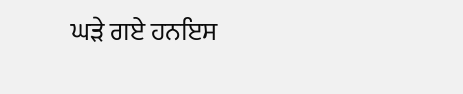ਘੜੇ ਗਏ ਹਨਇਸ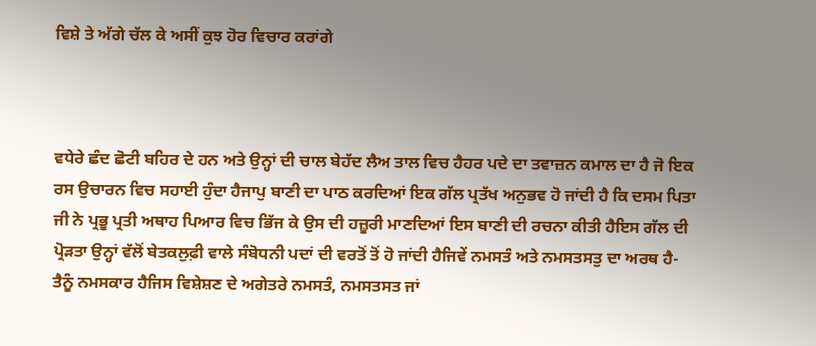ਵਿਸ਼ੇ ਤੇ ਅੱਗੇ ਚੱਲ ਕੇ ਅਸੀਂ ਕੁਝ ਹੋਰ ਵਿਚਾਰ ਕਰਾਂਗੇ



ਵਧੇਰੇ ਛੰਦ ਛੋਟੀ ਬਹਿਰ ਦੇ ਹਨ ਅਤੇ ਉਨ੍ਹਾਂ ਦੀ ਚਾਲ ਬੇਹੱਦ ਲੈਅ ਤਾਲ ਵਿਚ ਹੈਹਰ ਪਦੇ ਦਾ ਤਵਾਜ਼ਨ ਕਮਾਲ ਦਾ ਹੈ ਜੋ ਇਕ ਰਸ ਉਚਾਰਨ ਵਿਚ ਸਹਾਈ ਹੁੰਦਾ ਹੈਜਾਪੁ ਬਾਣੀ ਦਾ ਪਾਠ ਕਰਦਿਆਂ ਇਕ ਗੱਲ ਪ੍ਰਤੱਖ ਅਨੁਭਵ ਹੋ ਜਾਂਦੀ ਹੈ ਕਿ ਦਸਮ ਪਿਤਾ ਜੀ ਨੇ ਪ੍ਰਭੂ ਪ੍ਰਤੀ ਅਥਾਹ ਪਿਆਰ ਵਿਚ ਭਿੱਜ ਕੇ ਉਸ ਦੀ ਹਜ਼ੂਰੀ ਮਾਣਦਿਆਂ ਇਸ ਬਾਣੀ ਦੀ ਰਚਨਾ ਕੀਤੀ ਹੈਇਸ ਗੱਲ ਦੀ ਪ੍ਰੋੜਤਾ ਉਨ੍ਹਾਂ ਵੱਲੋਂ ਬੇਤਕਲੁਫ਼ੀ ਵਾਲੇ ਸੰਬੋਧਨੀ ਪਦਾਂ ਦੀ ਵਰਤੋਂ ਤੋਂ ਹੋ ਜਾਂਦੀ ਹੈਜਿਵੇਂ ਨਮਸਤੰ ਅਤੇ ਨਮਸਤਸਤੁ ਦਾ ਅਰਥ ਹੈ- ਤੈਨੂੰ ਨਮਸਕਾਰ ਹੈਜਿਸ ਵਿਸ਼ੇਸ਼ਣ ਦੇ ਅਗੇਤਰੇ ਨਮਸਤੰ, ਨਮਸਤਸਤ ਜਾਂ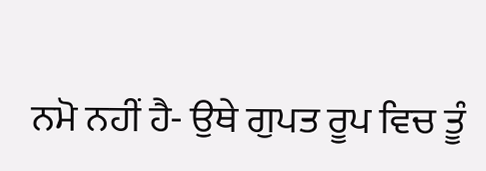ਨਮੋ ਨਹੀਂ ਹੈ- ਉਥੇ ਗੁਪਤ ਰੂਪ ਵਿਚ ਤੂੰ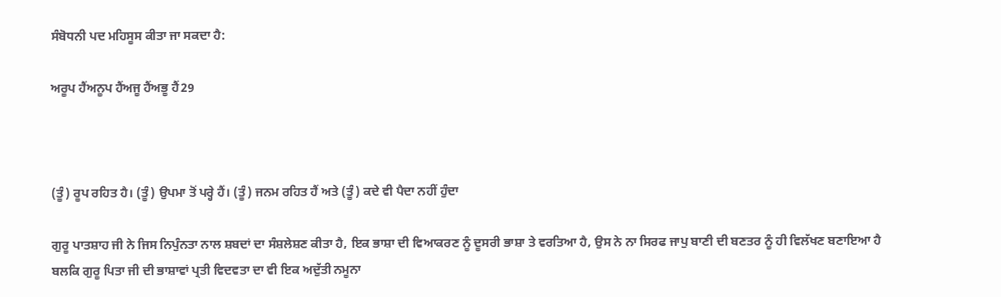ਸੰਬੋਧਨੀ ਪਦ ਮਹਿਸੂਸ ਕੀਤਾ ਜਾ ਸਕਦਾ ਹੈ:

ਅਰੂਪ ਹੈਂਅਨੂਪ ਹੈਂਅਜੂ ਹੈਂਅਭੂ ਹੈਂ29



(ਤੂੰ) ਰੂਪ ਰਹਿਤ ਹੈ। (ਤੂੰ) ਉਪਮਾ ਤੋਂ ਪਰ੍ਹੇ ਹੈਂ। (ਤੂੰ) ਜਨਮ ਰਹਿਤ ਹੈਂ ਅਤੇ (ਤੂੰ) ਕਦੇ ਵੀ ਪੈਦਾ ਨਹੀਂ ਹੁੰਦਾ

ਗੁਰੂ ਪਾਤਸ਼ਾਹ ਜੀ ਨੇ ਜਿਸ ਨਿਪੁੰਨਤਾ ਨਾਲ ਸ਼ਬਦਾਂ ਦਾ ਸੰਸ਼ਲੇਸ਼ਣ ਕੀਤਾ ਹੈ, ਇਕ ਭਾਸ਼ਾ ਦੀ ਵਿਆਕਰਣ ਨੂੰ ਦੂਸਰੀ ਭਾਸ਼ਾ ਤੇ ਵਰਤਿਆ ਹੈ, ਉਸ ਨੇ ਨਾ ਸਿਰਫ ਜਾਪੁ ਬਾਣੀ ਦੀ ਬਣਤਰ ਨੂੰ ਹੀ ਵਿਲੱਖਣ ਬਣਾਇਆ ਹੈ ਬਲਕਿ ਗੁਰੂ ਪਿਤਾ ਜੀ ਦੀ ਭਾਸ਼ਾਵਾਂ ਪ੍ਰਤੀ ਵਿਦਵਤਾ ਦਾ ਵੀ ਇਕ ਅਦੁੱਤੀ ਨਮੂਨਾ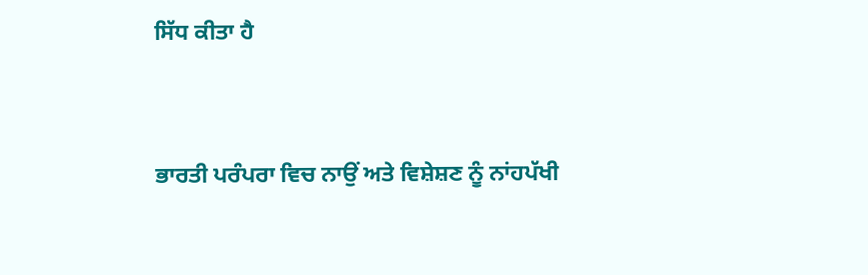ਸਿੱਧ ਕੀਤਾ ਹੈ



ਭਾਰਤੀ ਪਰੰਪਰਾ ਵਿਚ ਨਾਉਂ ਅਤੇ ਵਿਸ਼ੇਸ਼ਣ ਨੂੰ ਨਾਂਹਪੱਖੀ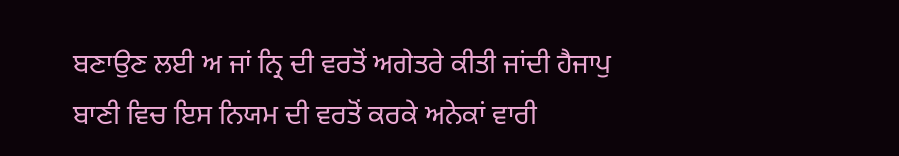ਬਣਾਉਣ ਲਈ ਅ ਜਾਂ ਨ੍ਰਿ ਦੀ ਵਰਤੋਂ ਅਗੇਤਰੇ ਕੀਤੀ ਜਾਂਦੀ ਹੈਜਾਪੁ ਬਾਣੀ ਵਿਚ ਇਸ ਨਿਯਮ ਦੀ ਵਰਤੋਂ ਕਰਕੇ ਅਨੇਕਾਂ ਵਾਰੀ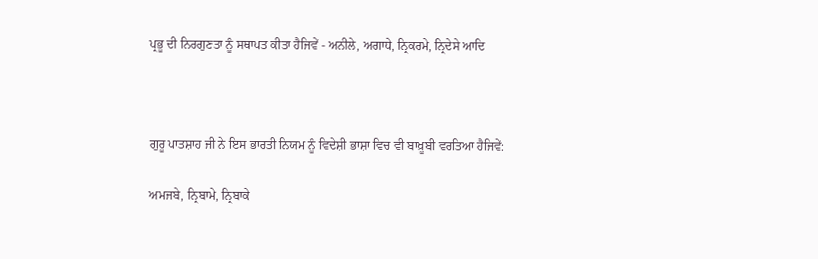ਪ੍ਰਭੂ ਦੀ ਨਿਰਗੁਣਤਾ ਨੂੰ ਸਥਾਪਤ ਕੀਤਾ ਹੈਜਿਵੇਂ - ਅਨੀਲੇ, ਅਗਾਧੇ, ਨ੍ਰਿਕਰਮੇ, ਨ੍ਰਿਦੇਸੇ ਆਦਿ



ਗੁਰੂ ਪਾਤਸ਼ਾਹ ਜੀ ਨੇ ਇਸ ਭਾਰਤੀ ਨਿਯਮ ਨੂੰ ਵਿਦੇਸ਼ੀ ਭਾਸ਼ਾ ਵਿਚ ਵੀ ਬਾਖ਼ੂਬੀ ਵਰਤਿਆ ਹੈਜਿਵੇਂ:

ਅਮਜਬੇ, ਨ੍ਰਿਬਾਮੇ, ਨ੍ਰਿਬਾਕੇ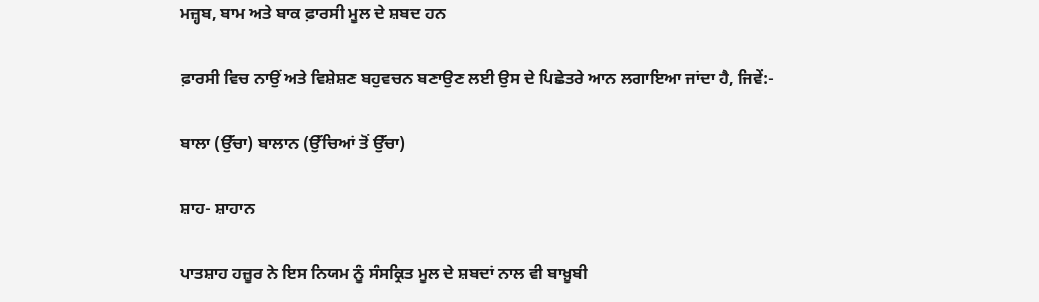ਮਜ਼੍ਹਬ, ਬਾਮ ਅਤੇ ਬਾਕ ਫ਼ਾਰਸੀ ਮੂਲ ਦੇ ਸ਼ਬਦ ਹਨ

ਫ਼ਾਰਸੀ ਵਿਚ ਨਾਉਂ ਅਤੇ ਵਿਸ਼ੇਸ਼ਣ ਬਹੁਵਚਨ ਬਣਾਉਣ ਲਈ ਉਸ ਦੇ ਪਿਛੇਤਰੇ ਆਨ ਲਗਾਇਆ ਜਾਂਦਾ ਹੈ, ਜਿਵੇਂ:-

ਬਾਲਾ (ਉੱਚਾ) ਬਾਲਾਨ (ਉੱਚਿਆਂ ਤੋਂ ਉੱਚਾ)

ਸ਼ਾਹ- ਸ਼ਾਹਾਨ

ਪਾਤਸ਼ਾਹ ਹਜ਼ੂਰ ਨੇ ਇਸ ਨਿਯਮ ਨੂੰ ਸੰਸਕ੍ਰਿਤ ਮੂਲ ਦੇ ਸ਼ਬਦਾਂ ਨਾਲ ਵੀ ਬਾਖ਼ੂਬੀ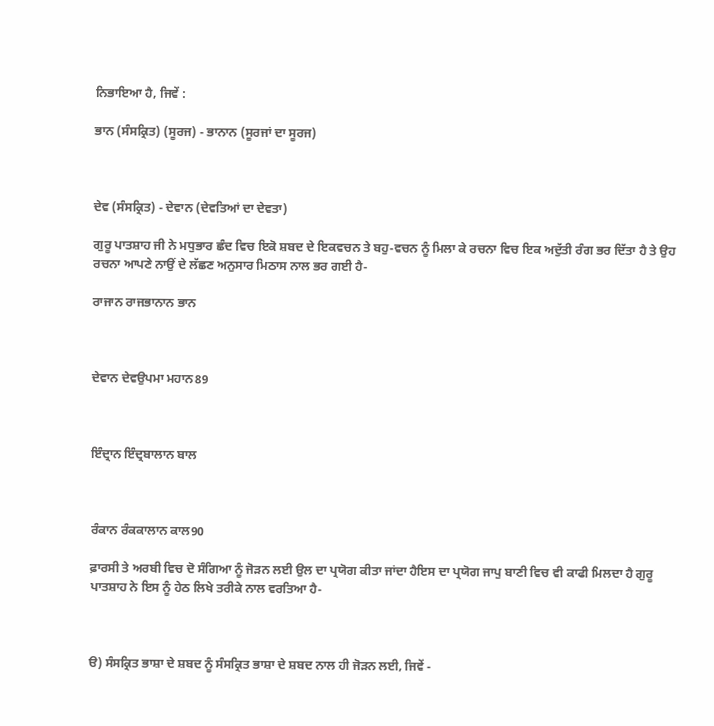ਨਿਭਾਇਆ ਹੈ, ਜਿਵੇਂ :

ਭਾਨ (ਸੰਸਕ੍ਰਿਤ) (ਸੂਰਜ) - ਭਾਨਾਨ (ਸੂਰਜਾਂ ਦਾ ਸੂਰਜ)



ਦੇਵ (ਸੰਸਕ੍ਰਿਤ) - ਦੇਵਾਨ (ਦੇਵਤਿਆਂ ਦਾ ਦੇਵਤਾ)

ਗੁਰੂ ਪਾਤਸ਼ਾਹ ਜੀ ਨੇ ਮਧੁਭਾਰ ਛੰਦ ਵਿਚ ਇਕੋ ਸ਼ਬਦ ਦੇ ਇਕਵਚਨ ਤੇ ਬਹੁ-ਵਚਨ ਨੂੰ ਮਿਲਾ ਕੇ ਰਚਨਾ ਵਿਚ ਇਕ ਅਦੁੱਤੀ ਰੰਗ ਭਰ ਦਿੱਤਾ ਹੈ ਤੇ ਉਹ ਰਚਨਾ ਆਪਣੇ ਨਾਉਂ ਦੇ ਲੱਛਣ ਅਨੁਸਾਰ ਮਿਠਾਸ ਨਾਲ ਭਰ ਗਈ ਹੈ-

ਰਾਜਾਨ ਰਾਜਭਾਨਾਨ ਭਾਨ



ਦੇਵਾਨ ਦੇਵਉਪਮਾ ਮਹਾਨ89



ਇੰਦ੍ਰਾਨ ਇੰਦ੍ਰਬਾਲਾਨ ਬਾਲ



ਰੰਕਾਨ ਰੰਕਕਾਲਾਨ ਕਾਲ90

ਫ਼ਾਰਸੀ ਤੇ ਅਰਬੀ ਵਿਚ ਦੋ ਸੰਗਿਆ ਨੂੰ ਜੋੜਨ ਲਈ ਉਲ ਦਾ ਪ੍ਰਯੋਗ ਕੀਤਾ ਜਾਂਦਾ ਹੈਇਸ ਦਾ ਪ੍ਰਯੋਗ ਜਾਪੁ ਬਾਣੀ ਵਿਚ ਵੀ ਕਾਫੀ ਮਿਲਦਾ ਹੈ ਗੁਰੂ ਪਾਤਸ਼ਾਹ ਨੇ ਇਸ ਨੂੰ ਹੇਠ ਲਿਖੇ ਤਰੀਕੇ ਨਾਲ ਵਰਤਿਆ ਹੈ-



ੳ) ਸੰਸਕ੍ਰਿਤ ਭਾਸ਼ਾ ਦੇ ਸ਼ਬਦ ਨੂੰ ਸੰਸਕ੍ਰਿਤ ਭਾਸ਼ਾ ਦੇ ਸ਼ਬਦ ਨਾਲ ਹੀ ਜੋੜਨ ਲਈ, ਜਿਵੇਂ -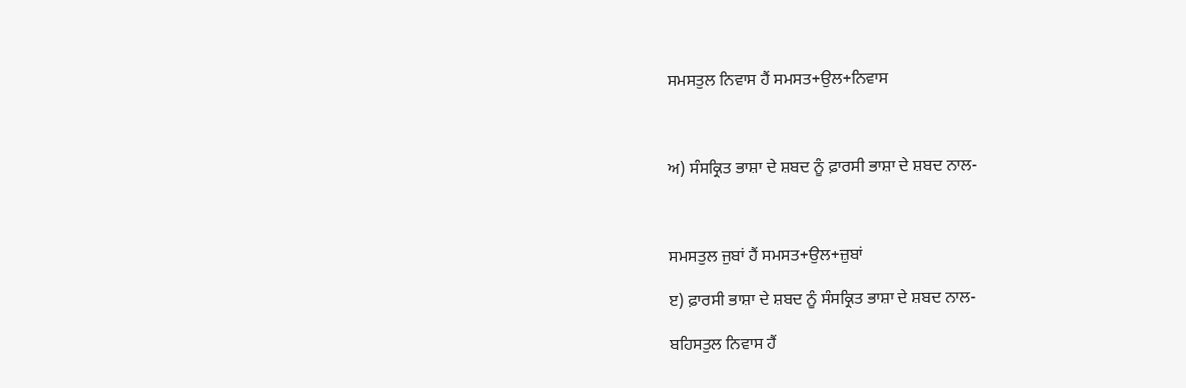ਸਮਸਤੁਲ ਨਿਵਾਸ ਹੈਂ ਸਮਸਤ+ਉਲ+ਨਿਵਾਸ



ਅ) ਸੰਸਕ੍ਰਿਤ ਭਾਸ਼ਾ ਦੇ ਸ਼ਬਦ ਨੂੰ ਫ਼ਾਰਸੀ ਭਾਸ਼ਾ ਦੇ ਸ਼ਬਦ ਨਾਲ-



ਸਮਸਤੁਲ ਜੁਬਾਂ ਹੈਂ ਸਮਸਤ+ਉਲ+ਜ਼ੁਬਾਂ

ੲ) ਫ਼ਾਰਸੀ ਭਾਸ਼ਾ ਦੇ ਸ਼ਬਦ ਨੂੰ ਸੰਸਕ੍ਰਿਤ ਭਾਸ਼ਾ ਦੇ ਸ਼ਬਦ ਨਾਲ-

ਬਹਿਸਤੁਲ ਨਿਵਾਸ ਹੈਂ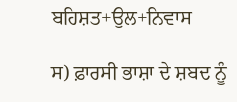ਬਹਿਸ਼ਤ+ਉਲ+ਨਿਵਾਸ

ਸ) ਫ਼ਾਰਸੀ ਭਾਸ਼ਾ ਦੇ ਸ਼ਬਦ ਨੂੰ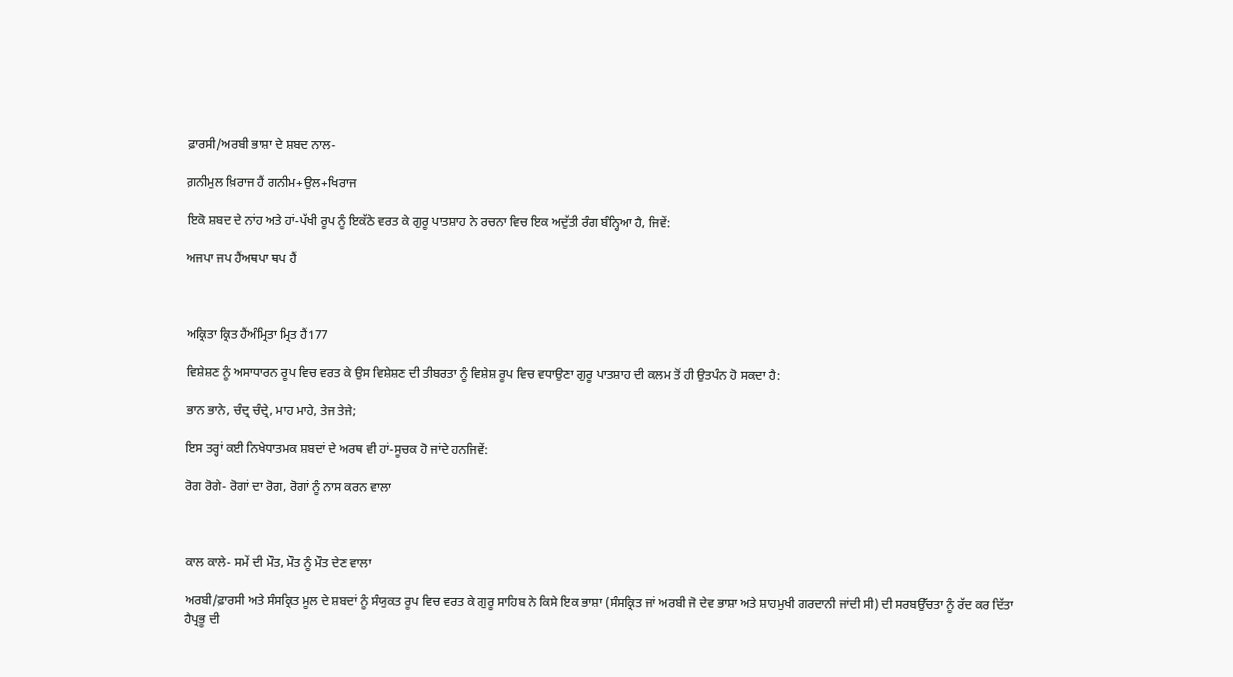ਫ਼ਾਰਸੀ/ਅਰਬੀ ਭਾਸ਼ਾ ਦੇ ਸ਼ਬਦ ਨਾਲ-

ਗ਼ਨੀਮੁਲ ਖ਼ਿਰਾਜ ਹੈਂ ਗਨੀਮ+ਉਲ+ਖਿਰਾਜ

ਇਕੋ ਸ਼ਬਦ ਦੇ ਨਾਂਹ ਅਤੇ ਹਾਂ-ਪੱਖੀ ਰੂਪ ਨੂੰ ਇਕੱਠੇ ਵਰਤ ਕੇ ਗੁਰੂ ਪਾਤਸ਼ਾਹ ਨੇ ਰਚਨਾ ਵਿਚ ਇਕ ਅਦੁੱਤੀ ਰੰਗ ਬੰਨ੍ਹਿਆ ਹੈ, ਜਿਵੇਂ:

ਅਜਪਾ ਜਪ ਹੈਂਅਥਪਾ ਥਪ ਹੈਂ



ਅਕ੍ਰਿਤਾ ਕ੍ਰਿਤ ਹੈਂਅੰਮ੍ਰਿਤਾ ਮ੍ਰਿਤ ਹੈਂ177

ਵਿਸ਼ੇਸ਼ਣ ਨੂੰ ਅਸਾਧਾਰਨ ਰੂਪ ਵਿਚ ਵਰਤ ਕੇ ਉਸ ਵਿਸ਼ੇਸ਼ਣ ਦੀ ਤੀਬਰਤਾ ਨੂੰ ਵਿਸ਼ੇਸ਼ ਰੂਪ ਵਿਚ ਵਧਾਉਣਾ ਗੁਰੂ ਪਾਤਸ਼ਾਹ ਦੀ ਕਲਮ ਤੋਂ ਹੀ ਉਤਪੰਨ ਹੋ ਸਕਦਾ ਹੈ:

ਭਾਨ ਭਾਨੇ, ਚੰਦ੍ਰ ਚੰਦ੍ਰੇ, ਮਾਹ ਮਾਹੇ, ਤੇਜ ਤੇਜੇ;

ਇਸ ਤਰ੍ਹਾਂ ਕਈ ਨਿਖੇਧਾਤਮਕ ਸ਼ਬਦਾਂ ਦੇ ਅਰਥ ਵੀ ਹਾਂ-ਸੂਚਕ ਹੋ ਜਾਂਦੇ ਹਨਜਿਵੇਂ:

ਰੋਗ ਰੋਗੇ- ਰੋਗਾਂ ਦਾ ਰੋਗ, ਰੋਗਾਂ ਨੂੰ ਨਾਸ ਕਰਨ ਵਾਲਾ



ਕਾਲ ਕਾਲੇ- ਸਮੇਂ ਦੀ ਮੌਤ, ਮੌਤ ਨੂੰ ਮੌਤ ਦੇਣ ਵਾਲਾ

ਅਰਬੀ/ਫ਼ਾਰਸੀ ਅਤੇ ਸੰਸਕ੍ਰਿਤ ਮੂਲ ਦੇ ਸ਼ਬਦਾਂ ਨੂੰ ਸੰਯੁਕਤ ਰੂਪ ਵਿਚ ਵਰਤ ਕੇ ਗੁਰੂ ਸਾਹਿਬ ਨੇ ਕਿਸੇ ਇਕ ਭਾਸ਼ਾ (ਸੰਸਕ੍ਰਿਤ ਜਾਂ ਅਰਬੀ ਜੋ ਦੇਵ ਭਾਸ਼ਾ ਅਤੇ ਸ਼ਾਹਮੁਖੀ ਗਰਦਾਨੀ ਜਾਂਦੀ ਸੀ) ਦੀ ਸਰਬਉੱਚਤਾ ਨੂੰ ਰੱਦ ਕਰ ਦਿੱਤਾ ਹੈਪ੍ਰਭੂ ਦੀ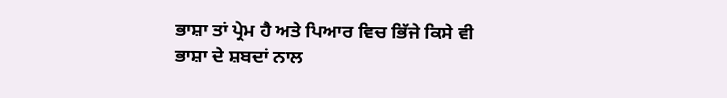ਭਾਸ਼ਾ ਤਾਂ ਪ੍ਰੇਮ ਹੈ ਅਤੇ ਪਿਆਰ ਵਿਚ ਭਿੱਜੇ ਕਿਸੇ ਵੀ ਭਾਸ਼ਾ ਦੇ ਸ਼ਬਦਾਂ ਨਾਲ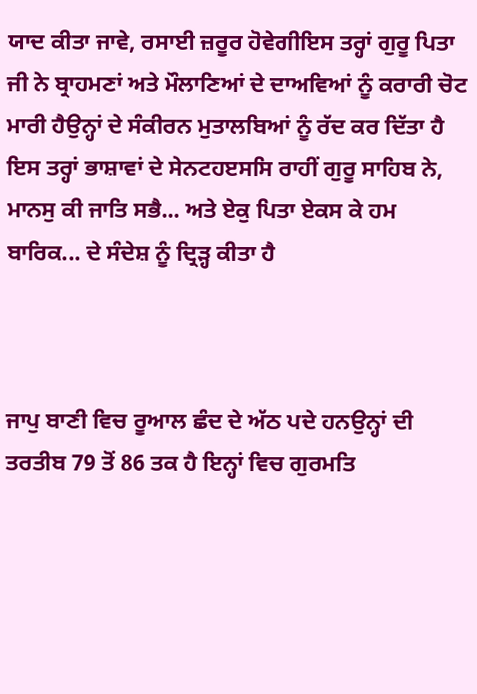ਯਾਦ ਕੀਤਾ ਜਾਵੇ, ਰਸਾਈ ਜ਼ਰੂਰ ਹੋਵੇਗੀਇਸ ਤਰ੍ਹਾਂ ਗੁਰੂ ਪਿਤਾ ਜੀ ਨੇ ਬ੍ਰਾਹਮਣਾਂ ਅਤੇ ਮੌਲਾਣਿਆਂ ਦੇ ਦਾਅਵਿਆਂ ਨੂੰ ਕਰਾਰੀ ਚੋਟ ਮਾਰੀ ਹੈਉਨ੍ਹਾਂ ਦੇ ਸੰਕੀਰਨ ਮੁਤਾਲਬਿਆਂ ਨੂੰ ਰੱਦ ਕਰ ਦਿੱਤਾ ਹੈ ਇਸ ਤਰ੍ਹਾਂ ਭਾਸ਼ਾਵਾਂ ਦੇ ਸੇਨਟਹੲਸਸਿ ਰਾਹੀਂ ਗੁਰੂ ਸਾਹਿਬ ਨੇ, ਮਾਨਸੁ ਕੀ ਜਾਤਿ ਸਭੈ... ਅਤੇ ਏਕੁ ਪਿਤਾ ਏਕਸ ਕੇ ਹਮ ਬਾਰਿਕ... ਦੇ ਸੰਦੇਸ਼ ਨੂੰ ਦ੍ਰਿੜ੍ਹ ਕੀਤਾ ਹੈ



ਜਾਪੁ ਬਾਣੀ ਵਿਚ ਰੂਆਲ ਛੰਦ ਦੇ ਅੱਠ ਪਦੇ ਹਨਉਨ੍ਹਾਂ ਦੀ ਤਰਤੀਬ 79 ਤੋਂ 86 ਤਕ ਹੈ ਇਨ੍ਹਾਂ ਵਿਚ ਗੁਰਮਤਿ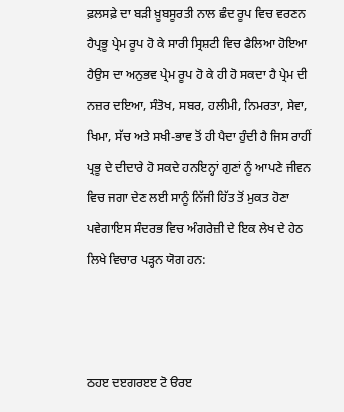ਫ਼ਲਸਫ਼ੇ ਦਾ ਬੜੀ ਖ਼ੂਬਸੂਰਤੀ ਨਾਲ ਛੰਦ ਰੂਪ ਵਿਚ ਵਰਣਨ ਹੈਪ੍ਰਭੂ ਪ੍ਰੇਮ ਰੂਪ ਹੋ ਕੇ ਸਾਰੀ ਸ੍ਰਿਸ਼ਟੀ ਵਿਚ ਫੈਲਿਆ ਹੋਇਆ ਹੈਉਸ ਦਾ ਅਨੁਭਵ ਪ੍ਰੇਮ ਰੂਪ ਹੋ ਕੇ ਹੀ ਹੋ ਸਕਦਾ ਹੈ ਪ੍ਰੇਮ ਦੀ ਨਜ਼ਰ ਦਇਆ, ਸੰਤੋਖ, ਸਬਰ, ਹਲੀਮੀ, ਨਿਮਰਤਾ, ਸੇਵਾ, ਖਿਮਾ, ਸੱਚ ਅਤੇ ਸਖੀ-ਭਾਵ ਤੋਂ ਹੀ ਪੈਦਾ ਹੁੰਦੀ ਹੈ ਜਿਸ ਰਾਹੀਂ ਪ੍ਰਭੂ ਦੇ ਦੀਦਾਰੇ ਹੋ ਸਕਦੇ ਹਨਇਨ੍ਹਾਂ ਗੁਣਾਂ ਨੂੰ ਆਪਣੇ ਜੀਵਨ ਵਿਚ ਜਗਾ ਦੇਣ ਲਈ ਸਾਨੂੰ ਨਿੱਜੀ ਹਿੱਤ ਤੋਂ ਮੁਕਤ ਹੋਣਾ ਪਵੇਗਾਇਸ ਸੰਦਰਭ ਵਿਚ ਅੰਗਰੇਜ਼ੀ ਦੇ ਇਕ ਲੇਖ ਦੇ ਹੇਠ ਲਿਖੇ ਵਿਚਾਰ ਪੜ੍ਹਨ ਯੋਗ ਹਨ:



ਠਹੲ ਦੲਗਰੲੲ ਟੋ ੳਰੲ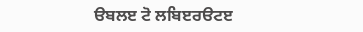ੳਬਲੲ ਟੋ ਲਬਿੲਰੳਟੲ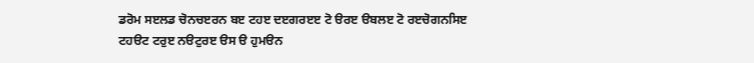ਡਰੋਮ ਸੲਲਡ ਚੋਨਚੲਰਨ ਬੲ ਟਹੲ ਦੲਗਰੲੲ ਟੋ ੳਰੲ ੳਬਲੲ ਟੋ ਰੲਚੋਗਨਸਿੲ ਟਹੳਟ ਟਰੁੲ ਨੳਟੁਰੲ ੳਸ ੳ ਹੁਮੳਨ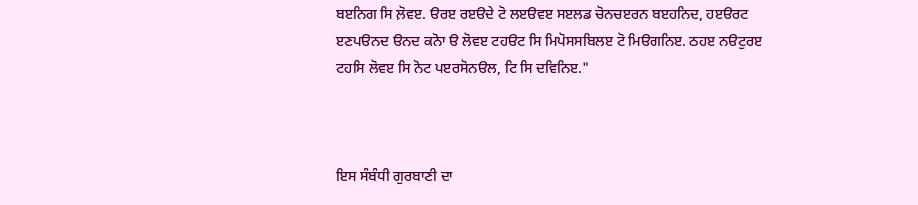ਬੲਨਿਗ ਸਿ ਲ਼ੋਵੲ. ੳਰੲ ਰੲੳਦੇ ਟੋ ਲੲੳਵੲ ਸੲਲਡ ਚੋਨਚੲਰਨ ਬੲਹਨਿਦ, ਹੲੳਰਟ ੲਣਪੳਨਦ ੳਨਦ ਕਨੋਾ ੳ ਲੋਵੲ ਟਹੳਟ ਸਿ ਮਿਪੋਸਸਬਿਲੲ ਟੋ ਮਿੳਗਨਿੲ. ਠਹੲ ਨੳਟੁਰੲ ਟਹਸਿ ਲੋਵੲ ਸਿ ਨੋਟ ਪੲਰਸੋਨੳਲ, ਟਿ ਸਿ ਦਵਿਨਿੲ."



ਇਸ ਸੰਬੰਧੀ ਗੁਰਬਾਣੀ ਦਾ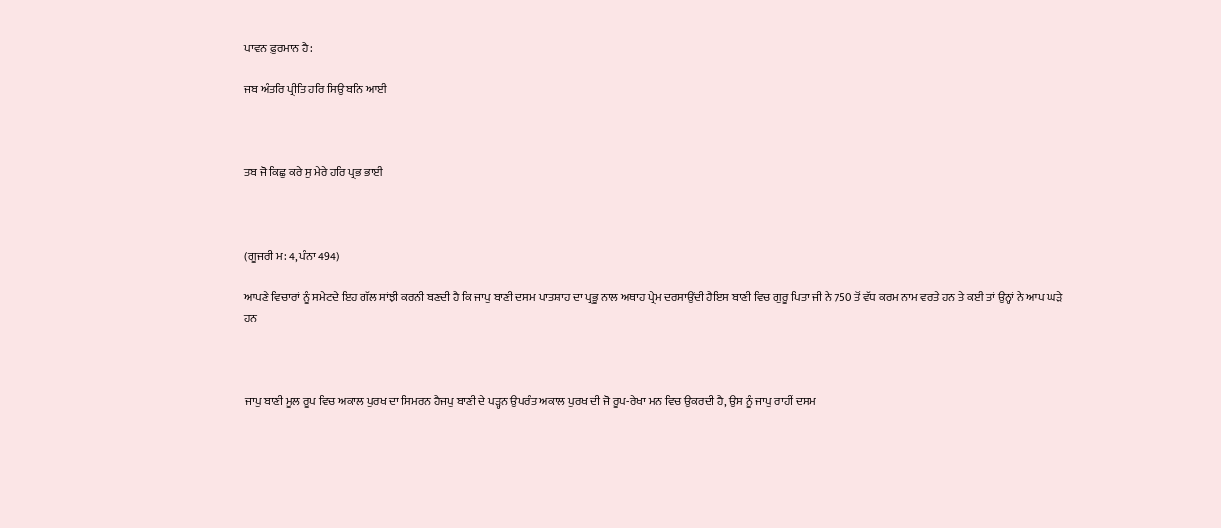ਪਾਵਨ ਫ਼ੁਰਮਾਨ ਹੈ:

ਜਬ ਅੰਤਰਿ ਪ੍ਰੀਤਿ ਹਰਿ ਸਿਉ ਬਨਿ ਆਈ



ਤਬ ਜੋ ਕਿਛੁ ਕਰੇ ਸੁ ਮੇਰੇ ਹਰਿ ਪ੍ਰਭ ਭਾਈ



(ਗੂਜਰੀ ਮ: 4, ਪੰਨਾ 494)

ਆਪਣੇ ਵਿਚਾਰਾਂ ਨੂੰ ਸਮੇਟਦੇ ਇਹ ਗੱਲ ਸਾਂਝੀ ਕਰਨੀ ਬਣਦੀ ਹੈ ਕਿ ਜਾਪੁ ਬਾਣੀ ਦਸਮ ਪਾਤਸ਼ਾਹ ਦਾ ਪ੍ਰਭੂ ਨਾਲ ਅਥਾਹ ਪ੍ਰੇਮ ਦਰਸਾਉਂਦੀ ਹੈਇਸ ਬਾਣੀ ਵਿਚ ਗੁਰੂ ਪਿਤਾ ਜੀ ਨੇ 750 ਤੋਂ ਵੱਧ ਕਰਮ ਨਾਮ ਵਰਤੇ ਹਨ ਤੇ ਕਈ ਤਾਂ ਉਨ੍ਹਾਂ ਨੇ ਆਪ ਘੜੇ ਹਨ



ਜਾਪੁ ਬਾਣੀ ਮੂਲ ਰੂਪ ਵਿਚ ਅਕਾਲ ਪੁਰਖ ਦਾ ਸਿਮਰਨ ਹੈਜਪੁ ਬਾਣੀ ਦੇ ਪੜ੍ਹਨ ਉਪਰੰਤ ਅਕਾਲ ਪੁਰਖ ਦੀ ਜੋ ਰੂਪ-ਰੇਖਾ ਮਨ ਵਿਚ ਉਕਰਦੀ ਹੈ, ਉਸ ਨੂੰ ਜਾਪੁ ਰਾਹੀਂ ਦਸਮ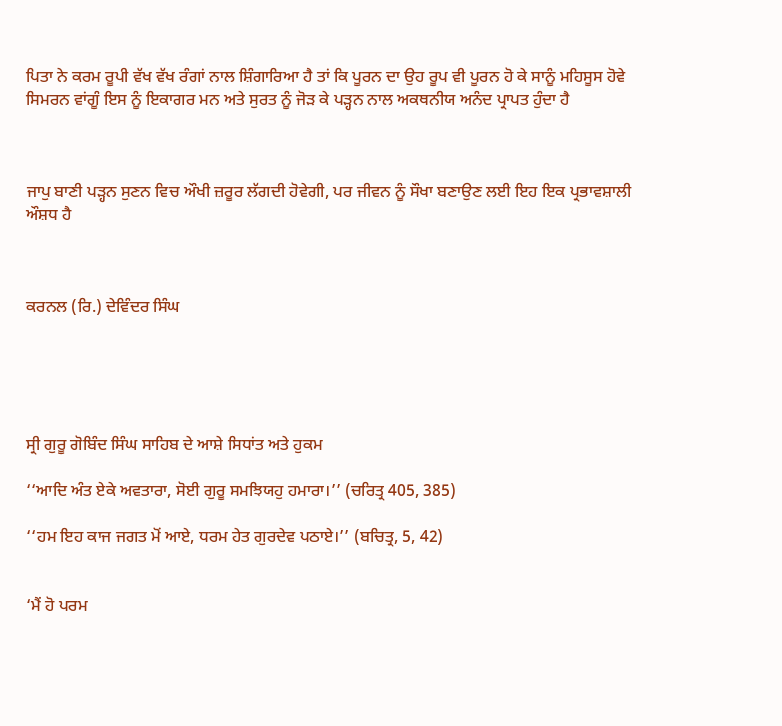ਪਿਤਾ ਨੇ ਕਰਮ ਰੂਪੀ ਵੱਖ ਵੱਖ ਰੰਗਾਂ ਨਾਲ ਸ਼ਿੰਗਾਰਿਆ ਹੈ ਤਾਂ ਕਿ ਪੂਰਨ ਦਾ ਉਹ ਰੂਪ ਵੀ ਪੂਰਨ ਹੋ ਕੇ ਸਾਨੂੰ ਮਹਿਸੂਸ ਹੋਵੇ ਸਿਮਰਨ ਵਾਂਗੂੰ ਇਸ ਨੂੰ ਇਕਾਗਰ ਮਨ ਅਤੇ ਸੁਰਤ ਨੂੰ ਜੋੜ ਕੇ ਪੜ੍ਹਨ ਨਾਲ ਅਕਥਨੀਯ ਅਨੰਦ ਪ੍ਰਾਪਤ ਹੁੰਦਾ ਹੈ



ਜਾਪੁ ਬਾਣੀ ਪੜ੍ਹਨ ਸੁਣਨ ਵਿਚ ਔਖੀ ਜ਼ਰੂਰ ਲੱਗਦੀ ਹੋਵੇਗੀ, ਪਰ ਜੀਵਨ ਨੂੰ ਸੌਖਾ ਬਣਾਉਣ ਲਈ ਇਹ ਇਕ ਪ੍ਰਭਾਵਸ਼ਾਲੀ ਔਸ਼ਧ ਹੈ



ਕਰਨਲ (ਰਿ.) ਦੇਵਿੰਦਰ ਸਿੰਘ





ਸ੍ਰੀ ਗੁਰੂ ਗੋਬਿੰਦ ਸਿੰਘ ਸਾਹਿਬ ਦੇ ਆਸ਼ੇ ਸਿਧਾਂਤ ਅਤੇ ਹੁਕਮ

‘‘ਆਦਿ ਅੰਤ ਏਕੇ ਅਵਤਾਰਾ, ਸੋਈ ਗੁਰੂ ਸਮਝਿਯਹੁ ਹਮਾਰਾ।’’ (ਚਰਿਤ੍ਰ 405, 385)

‘‘ਹਮ ਇਹ ਕਾਜ ਜਗਤ ਮੋਂ ਆਏ, ਧਰਮ ਹੇਤ ਗੁਰਦੇਵ ਪਠਾਏ।’’ (ਬਚਿਤ੍ਰ, 5, 42)


‘ਮੈਂ ਹੋ ਪਰਮ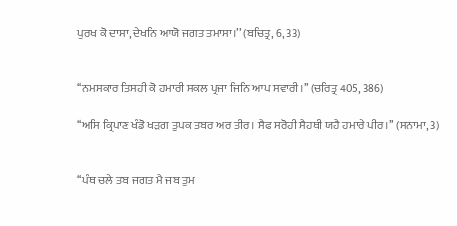ਪੁਰਖ ਕੋ ਦਾਸਾ, ਦੇਖਨਿ ਆਯੋ ਜਗਤ ਤਮਾਸਾ।’’ (ਬਚਿਤ੍ਰ, 6, 33)


‘‘ਨਮਸਕਾਰ ਤਿਸਹੀ ਕੋ ਹਮਾਰੀ ਸਕਲ ਪ੍ਰਜਾ ਜਿਨਿ ਆਪ ਸਵਾਰੀ।’’ (ਚਰਿਤ੍ਰ 405, 386)

‘‘ਅਸਿ ਕ੍ਰਿਪਾਣ ਖੰਡੋ ਖੜਗ ਤੁਪਕ ਤਬਰ ਅਰ ਤੀਰ। ਸੈਫ ਸਰੋਹੀ ਸੈਹਥੀ ਯਹੈ ਹਮਾਰੇ ਪੀਰ।’’ (ਸਨਾਮਾ, 3)


‘‘ਪੰਥ ਚਲੇ ਤਬ ਜਗਤ ਮੈ ਜਬ ਤੁਮ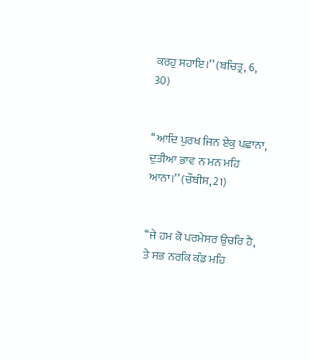ਕਰਹੁ ਸਹਾਇ।’’ (ਬਚਿਤ੍ਰ, 6, 30)


‘‘ਆਦਿ ਪੁਰਖ ਜਿਨ ਏਕੁ ਪਛਾਨਾ, ਦੁਤੀਆ ਭਾਵ ਨ ਮਨ ਮਹਿ ਆਨਾ।’’ (ਚੌਬੀਸ, 21)


‘‘ਜੇ ਹਮ ਕੋ ਪਰਮੇਸਰ ਉਚਰਿ ਹੈ, ਤੇ ਸਭ ਨਰਕਿ ਕੰਡ ਮਹਿ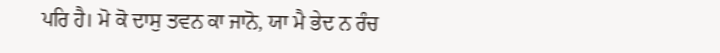ਪਰਿ ਹੈ। ਮੋ ਕੋ ਦਾਸੁ ਤਵਨ ਕਾ ਜਾਨੋ, ਯਾ ਮੈ ਭੇਦ ਨ ਰੰਚ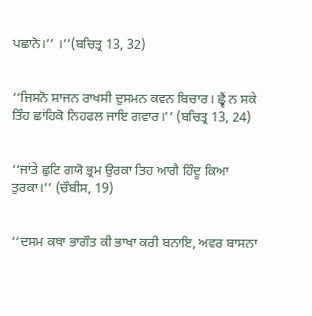ਪਛਾਨੋ।’’ ।’’(ਬਚਿਤ੍ਰ 13, 32)


‘‘ਜਿਸਨੋ ਸਾਜਨ ਰਾਖਸੀ ਦੁਸਮਨ ਕਵਨ ਬਿਚਾਰ। ਛ੍ਵੈਂ ਨ ਸਕੇ ਤਿੰਹ ਛਾਂਹਿਕੋ ਨਿਹਫਲ ਜਾਇ ਗਵਾਰ।’’ (ਬਚਿਤ੍ਰ 13, 24)


‘‘ਜਾਂਤੇ ਛੁਟਿ ਗਯੋ ਭ੍ਰਮ ਉਰਕਾ ਤਿਹ ਆਗੈ ਹਿੰਦੂ ਕਿਆ ਤੁਰਕਾ।’’ (ਚੌਬੀਸ, 19)


‘‘ਦਸਮ ਕਥਾ ਭਾਗੌਤ ਕੀ ਭਾਖਾ ਕਰੀ ਬਨਾਇ, ਅਵਰ ਬਾਸਨਾ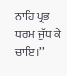ਨਾਹਿ ਪ੍ਰਭ ਧਰਮ ਜੁੱਧ ਕੇ ਚਾਇ।’’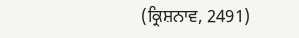(ਕ੍ਰਿਸ਼ਨਾਵ, 2491)